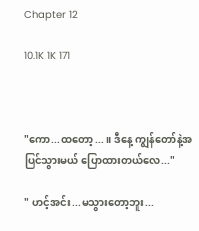Chapter 12

10.1K 1K 171



"ကော...ထတော့...။ ဒီနေ့ ကျွန်တော်နဲ့အပြင်သွားမယ် ပြောထားတယ်လေ..."

" ဟင့်အင်း...မသွားတော့ဘူး...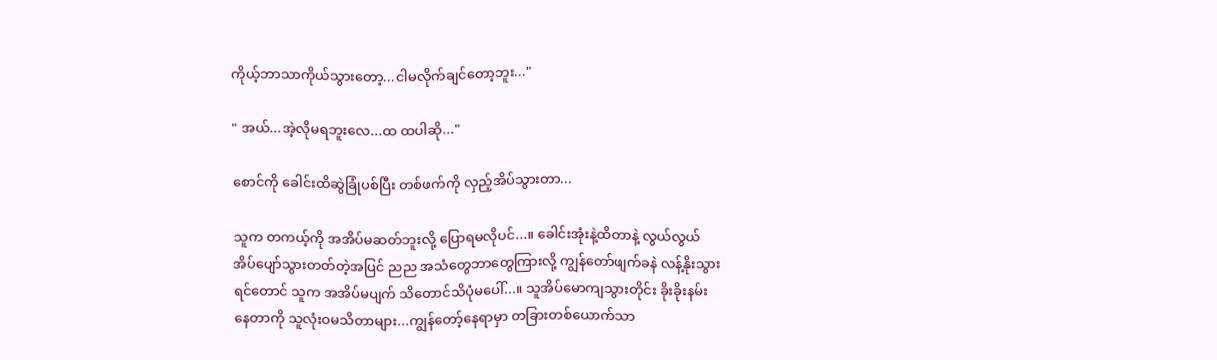ကိုယ့်ဘာသာကိုယ်သွားတော့...ငါမလိုက်ချင်တော့ဘူး..."

" အယ်...အဲ့လိုမရဘူးလေ...ထ ထပါဆို..."

စောင်ကို ခေါင်းထိဆွဲခြုံပစ်ပြီး တစ်ဖက်ကို လှည့်အိပ်သွားတာ...

သူက တကယ့်ကို အအိပ်မဆတ်ဘူးလို့ ပြောရမလိုပင်...။ ခေါင်းအုံးနဲ့ထိတာနဲ့ လွယ်လွယ်အိပ်ပျော်သွားတတ်တဲ့အပြင် ညည အသံတွေဘာတွေကြားလို့ ကျွန်တော်ဖျက်ခနဲ လန့်နိုးသွားရင်တောင် သူက အအိပ်မပျက် သိတောင်သိပုံမပေါ်...။ သူအိပ်မောကျသွားတိုင်း ခိုးခိုးနမ်းနေတာကို သူလုံးဝမသိတာများ...ကျွန်တော့်နေရာမှာ တခြားတစ်‌ယောက်သာ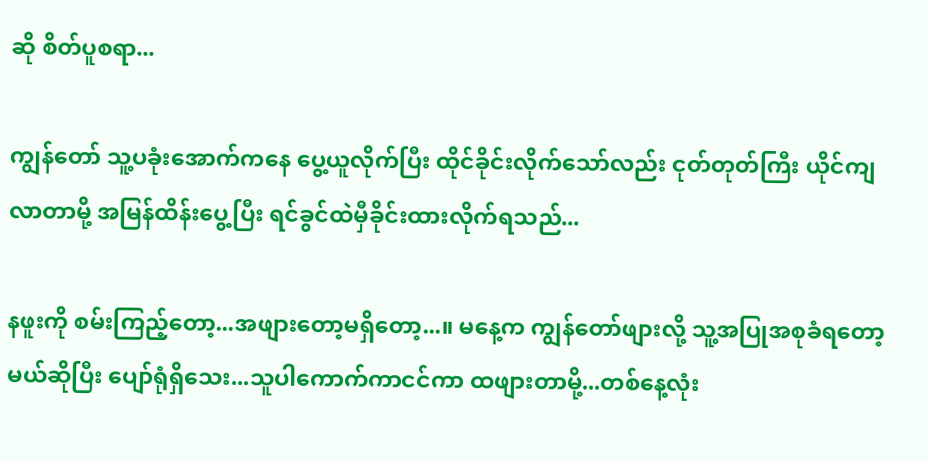ဆို စိတ်ပူစရာ...

ကျွန်တော် သူ့ပခုံးအောက်ကနေ ပွေ့ယူလိုက်ပြီး ထိုင်ခိုင်းလိုက်သော်လည်း ငုတ်တုတ်ကြီး ယိုင်ကျလာတာမို့ အမြန်ထိန်းပွေ့ပြီး ရင်ခွင်ထဲမှီခိုင်းထားလိုက်ရသည်...

နဖူးကို စမ်းကြည့်တော့...အဖျားတော့မရှိတော့...။ မနေ့က ကျွန်တော်ဖျားလို့ သူ့အပြုအစုခံရတော့မယ်ဆိုပြီး ပျော်ရုံရှိသေး...သူပါကောက်ကာငင်ကာ ထဖျားတာမို့...တစ်နေ့လုံး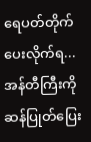ရေပတ်တိုက်ပေးလိုက်ရ...အန်တီကြီးကို ဆန်ပြုတ်ပြေး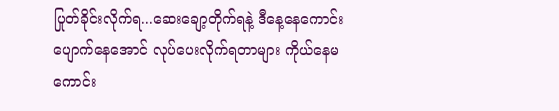ပြုတ်ခိုင်းလိုက်ရ...ဆေးချော့တိုက်ရနဲ့ ဒီနေ့‌နေကောင်းပျောက်နေအောင် လုပ်ပေးလိုက်ရတာများ ကိုယ်နေမကောင်း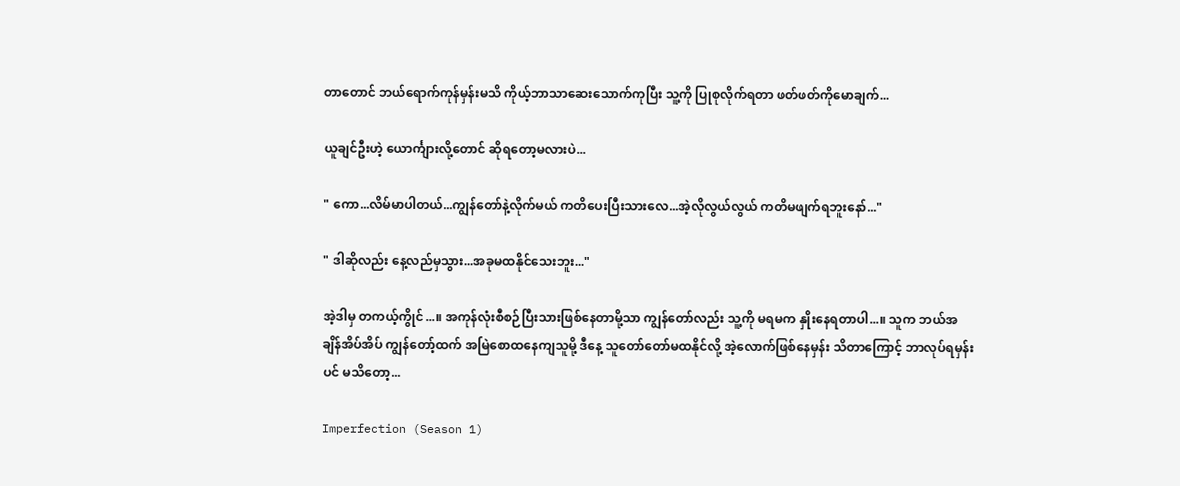တာတောင် ဘယ်ရောက်ကုန်မှန်းမသိ ကိုယ့်ဘာသာဆေးသောက်ကုပြီး သူ့ကို ပြုစုလိုက်ရတာ ဖတ်ဖတ်ကိုမောချက်...

ယူချင်ဦးဟဲ့ ယောင်္ကျားလို့တောင် ဆိုရတော့မလားပဲ...

" ကော...လိမ်မာပါတယ်...ကျွန်တော်နဲ့လိုက်မယ် ကတိပေးပြီးသားလေ...အဲ့လိုလွယ်လွယ် ကတိမဖျက်ရဘူးနော်..."

" ဒါဆိုလည်း နေ့လည်မှသွား...အခုမထနိုင်သေးဘူး..."

အဲ့ဒါမှ တကယ့်ကွိုင်...။ အကုန်လုံးစီစဉ်ပြီးသားဖြစ်နေတာမို့သာ ကျွန်တော်လည်း သူ့ကို မရမက နှိုးနေရတာပါ...။ သူက ဘယ်အချိန်အိပ်အိပ် ကျွန်တော့်ထက် အမြဲစောထနေကျသူမို့ ဒီနေ့ သူတော်တော်မထနိုင်လို့ အဲ့လောက်ဖြစ်နေမှန်း သိတာ‌ကြောင့် ဘာလုပ်ရမှန်းပင် မသိတော့...

Imperfection (Season 1)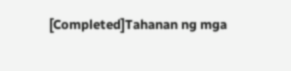[Completed]Tahanan ng mga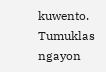kuwento. Tumuklas ngayon